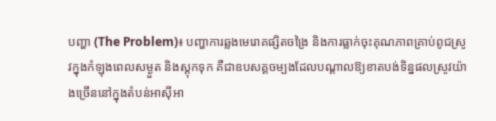បញ្ហា (The Problem)៖ បញ្ហាការឆ្លងមេរោគផ្សិតចង្រៃ និងការធ្លាក់ចុះគុណភាពគ្រាប់ពូជស្រូវក្នុងកំឡុងពេលសម្ងួត និងស្តុកទុក គឺជាឧបសគ្គចម្បងដែលបណ្តាលឱ្យខាតបង់ទិន្នផលស្រូវយ៉ាងច្រើននៅក្នុងតំបន់អាស៊ីអា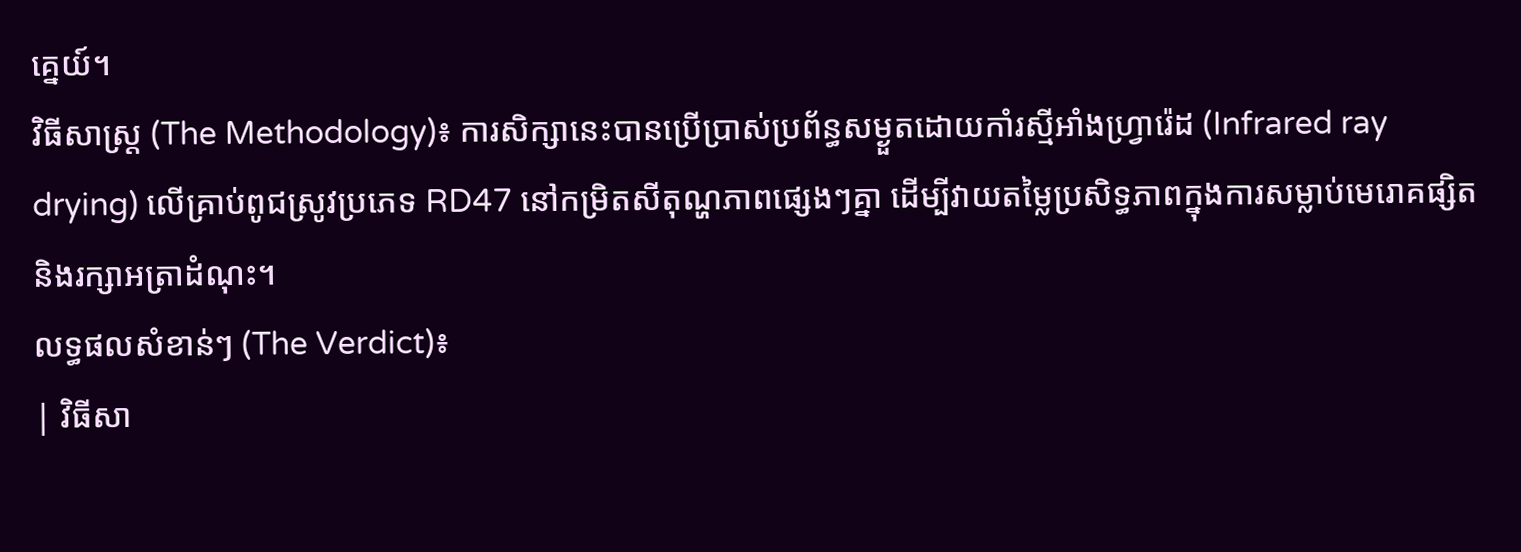គ្នេយ៍។
វិធីសាស្ត្រ (The Methodology)៖ ការសិក្សានេះបានប្រើប្រាស់ប្រព័ន្ធសម្ងួតដោយកាំរស្មីអាំងហ្វ្រារ៉េដ (Infrared ray drying) លើគ្រាប់ពូជស្រូវប្រភេទ RD47 នៅកម្រិតសីតុណ្ហភាពផ្សេងៗគ្នា ដើម្បីវាយតម្លៃប្រសិទ្ធភាពក្នុងការសម្លាប់មេរោគផ្សិត និងរក្សាអត្រាដំណុះ។
លទ្ធផលសំខាន់ៗ (The Verdict)៖
| វិធីសា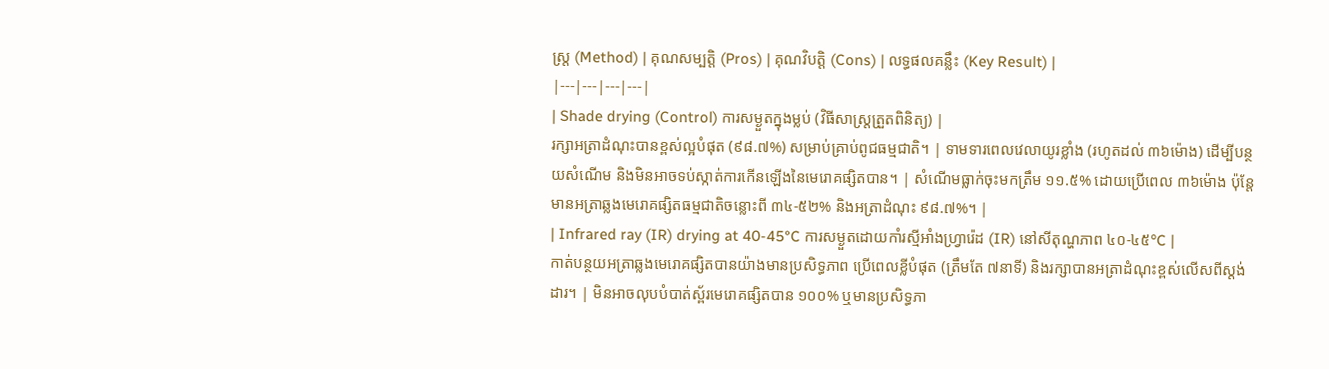ស្ត្រ (Method) | គុណសម្បត្តិ (Pros) | គុណវិបត្តិ (Cons) | លទ្ធផលគន្លឹះ (Key Result) |
|---|---|---|---|
| Shade drying (Control) ការសម្ងួតក្នុងម្លប់ (វិធីសាស្ត្រត្រួតពិនិត្យ) |
រក្សាអត្រាដំណុះបានខ្ពស់ល្អបំផុត (៩៨.៧%) សម្រាប់គ្រាប់ពូជធម្មជាតិ។ | ទាមទារពេលវេលាយូរខ្លាំង (រហូតដល់ ៣៦ម៉ោង) ដើម្បីបន្ថយសំណើម និងមិនអាចទប់ស្កាត់ការកើនឡើងនៃមេរោគផ្សិតបាន។ | សំណើមធ្លាក់ចុះមកត្រឹម ១១.៥% ដោយប្រើពេល ៣៦ម៉ោង ប៉ុន្តែមានអត្រាឆ្លងមេរោគផ្សិតធម្មជាតិចន្លោះពី ៣៤-៥២% និងអត្រាដំណុះ ៩៨.៧%។ |
| Infrared ray (IR) drying at 40-45°C ការសម្ងួតដោយកាំរស្មីអាំងហ្វ្រារ៉េដ (IR) នៅសីតុណ្ហភាព ៤០-៤៥°C |
កាត់បន្ថយអត្រាឆ្លងមេរោគផ្សិតបានយ៉ាងមានប្រសិទ្ធភាព ប្រើពេលខ្លីបំផុត (ត្រឹមតែ ៧នាទី) និងរក្សាបានអត្រាដំណុះខ្ពស់លើសពីស្តង់ដារ។ | មិនអាចលុបបំបាត់ស្ព័រមេរោគផ្សិតបាន ១០០% ឬមានប្រសិទ្ធភា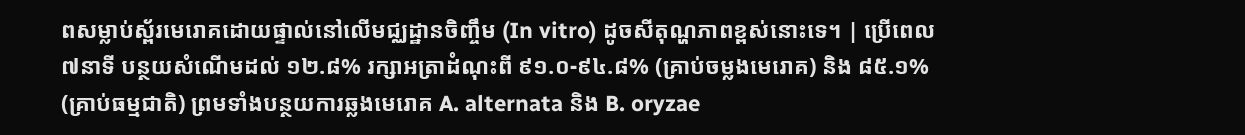ពសម្លាប់ស្ព័រមេរោគដោយផ្ទាល់នៅលើមជ្ឈដ្ឋានចិញ្ចឹម (In vitro) ដូចសីតុណ្ហភាពខ្ពស់នោះទេ។ | ប្រើពេល ៧នាទី បន្ថយសំណើមដល់ ១២.៨% រក្សាអត្រាដំណុះពី ៩១.០-៩៤.៨% (គ្រាប់ចម្លងមេរោគ) និង ៨៥.១% (គ្រាប់ធម្មជាតិ) ព្រមទាំងបន្ថយការឆ្លងមេរោគ A. alternata និង B. oryzae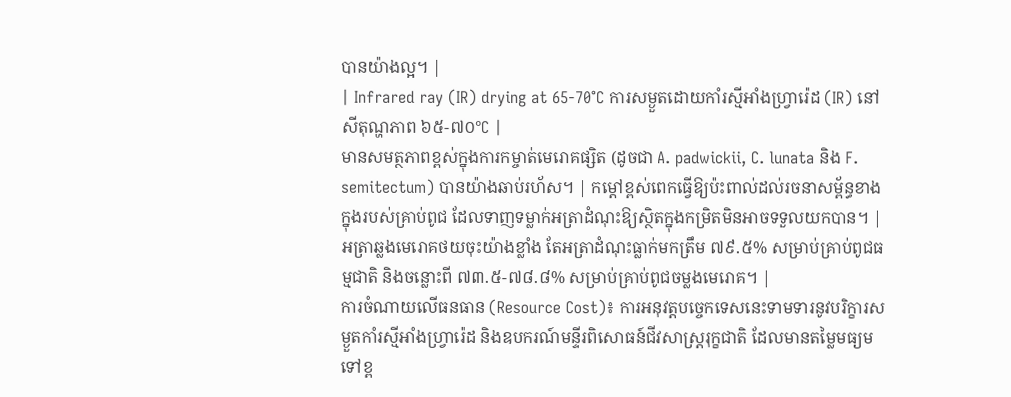បានយ៉ាងល្អ។ |
| Infrared ray (IR) drying at 65-70°C ការសម្ងួតដោយកាំរស្មីអាំងហ្វ្រារ៉េដ (IR) នៅសីតុណ្ហភាព ៦៥-៧០°C |
មានសមត្ថភាពខ្ពស់ក្នុងការកម្ចាត់មេរោគផ្សិត (ដូចជា A. padwickii, C. lunata និង F. semitectum) បានយ៉ាងឆាប់រហ័ស។ | កម្តៅខ្ពស់ពេកធ្វើឱ្យប៉ះពាល់ដល់រចនាសម្ព័ន្ធខាងក្នុងរបស់គ្រាប់ពូជ ដែលទាញទម្លាក់អត្រាដំណុះឱ្យស្ថិតក្នុងកម្រិតមិនអាចទទួលយកបាន។ | អត្រាឆ្លងមេរោគថយចុះយ៉ាងខ្លាំង តែអត្រាដំណុះធ្លាក់មកត្រឹម ៧៩.៥% សម្រាប់គ្រាប់ពូជធម្មជាតិ និងចន្លោះពី ៧៣.៥-៧៨.៨% សម្រាប់គ្រាប់ពូជចម្លងមេរោគ។ |
ការចំណាយលើធនធាន (Resource Cost)៖ ការអនុវត្តបច្ចេកទេសនេះទាមទារនូវបរិក្ខារសម្ងួតកាំរស្មីអាំងហ្វ្រារ៉េដ និងឧបករណ៍មន្ទីរពិសោធន៍ជីវសាស្ត្ររុក្ខជាតិ ដែលមានតម្លៃមធ្យមទៅខ្ព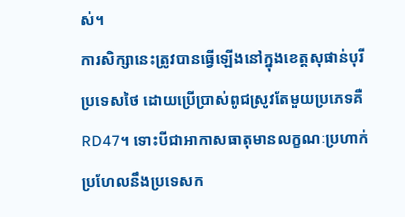ស់។
ការសិក្សានេះត្រូវបានធ្វើឡើងនៅក្នុងខេត្តសុផាន់បុរី ប្រទេសថៃ ដោយប្រើប្រាស់ពូជស្រូវតែមួយប្រភេទគឺ RD47។ ទោះបីជាអាកាសធាតុមានលក្ខណៈប្រហាក់ប្រហែលនឹងប្រទេសក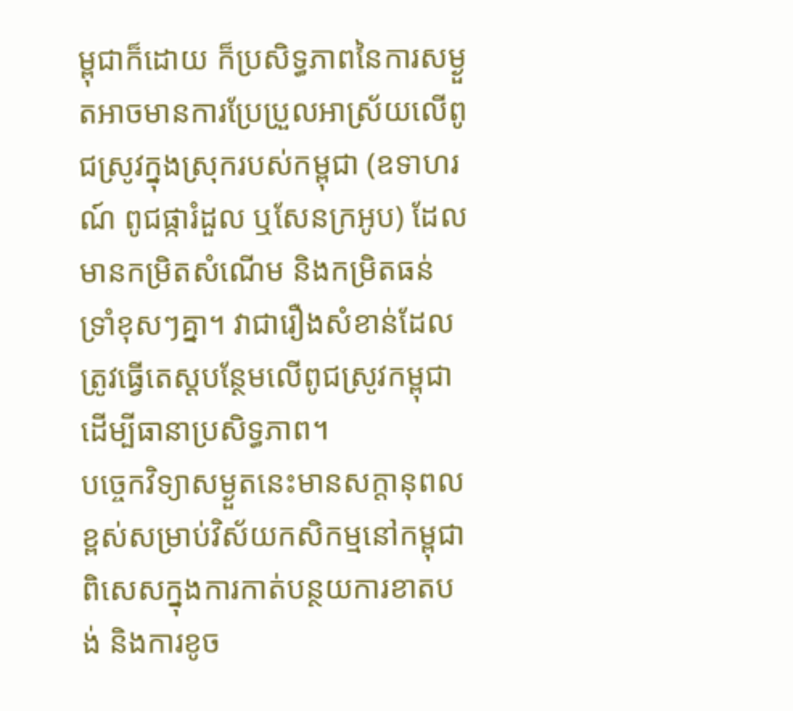ម្ពុជាក៏ដោយ ក៏ប្រសិទ្ធភាពនៃការសម្ងួតអាចមានការប្រែប្រួលអាស្រ័យលើពូជស្រូវក្នុងស្រុករបស់កម្ពុជា (ឧទាហរណ៍ ពូជផ្ការំដួល ឬសែនក្រអូប) ដែលមានកម្រិតសំណើម និងកម្រិតធន់ទ្រាំខុសៗគ្នា។ វាជារឿងសំខាន់ដែលត្រូវធ្វើតេស្តបន្ថែមលើពូជស្រូវកម្ពុជាដើម្បីធានាប្រសិទ្ធភាព។
បច្ចេកវិទ្យាសម្ងួតនេះមានសក្តានុពលខ្ពស់សម្រាប់វិស័យកសិកម្មនៅកម្ពុជា ពិសេសក្នុងការកាត់បន្ថយការខាតបង់ និងការខូច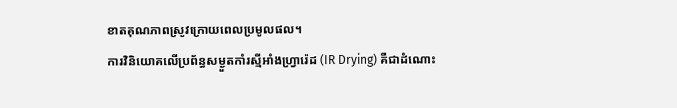ខាតគុណភាពស្រូវក្រោយពេលប្រមូលផល។
ការវិនិយោគលើប្រព័ន្ធសម្ងួតកាំរស្មីអាំងហ្វ្រារ៉េដ (IR Drying) គឺជាដំណោះ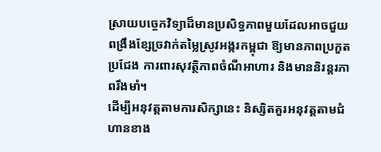ស្រាយបច្ចេកវិទ្យាដ៏មានប្រសិទ្ធភាពមួយដែលអាចជួយពង្រឹងខ្សែច្រវាក់តម្លៃស្រូវអង្ករកម្ពុជា ឱ្យមានភាពប្រកួតប្រជែង ការពារសុវត្ថិភាពចំណីអាហារ និងមាននិរន្តរភាពរឹងមាំ។
ដើម្បីអនុវត្តតាមការសិក្សានេះ និស្សិតគួរអនុវត្តតាមជំហានខាង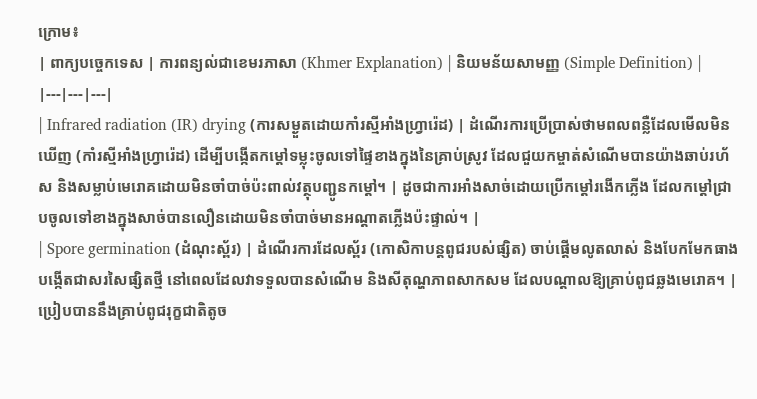ក្រោម៖
| ពាក្យបច្ចេកទេស | ការពន្យល់ជាខេមរភាសា (Khmer Explanation) | និយមន័យសាមញ្ញ (Simple Definition) |
|---|---|---|
| Infrared radiation (IR) drying (ការសម្ងួតដោយកាំរស្មីអាំងហ្វ្រារ៉េដ) | ដំណើរការប្រើប្រាស់ថាមពលពន្លឺដែលមើលមិនឃើញ (កាំរស្មីអាំងហ្វ្រារ៉េដ) ដើម្បីបង្កើតកម្តៅទម្លុះចូលទៅផ្ទៃខាងក្នុងនៃគ្រាប់ស្រូវ ដែលជួយកម្ចាត់សំណើមបានយ៉ាងឆាប់រហ័ស និងសម្លាប់មេរោគដោយមិនចាំបាច់ប៉ះពាល់វត្ថុបញ្ជូនកម្តៅ។ | ដូចជាការអាំងសាច់ដោយប្រើកម្តៅរងើកភ្លើង ដែលកម្តៅជ្រាបចូលទៅខាងក្នុងសាច់បានលឿនដោយមិនចាំបាច់មានអណ្តាតភ្លើងប៉ះផ្ទាល់។ |
| Spore germination (ដំណុះស្ព័រ) | ដំណើរការដែលស្ព័រ (កោសិកាបន្តពូជរបស់ផ្សិត) ចាប់ផ្តើមលូតលាស់ និងបែកមែកធាងបង្កើតជាសរសៃផ្សិតថ្មី នៅពេលដែលវាទទួលបានសំណើម និងសីតុណ្ហភាពសាកសម ដែលបណ្តាលឱ្យគ្រាប់ពូជឆ្លងមេរោគ។ | ប្រៀបបាននឹងគ្រាប់ពូជរុក្ខជាតិតូច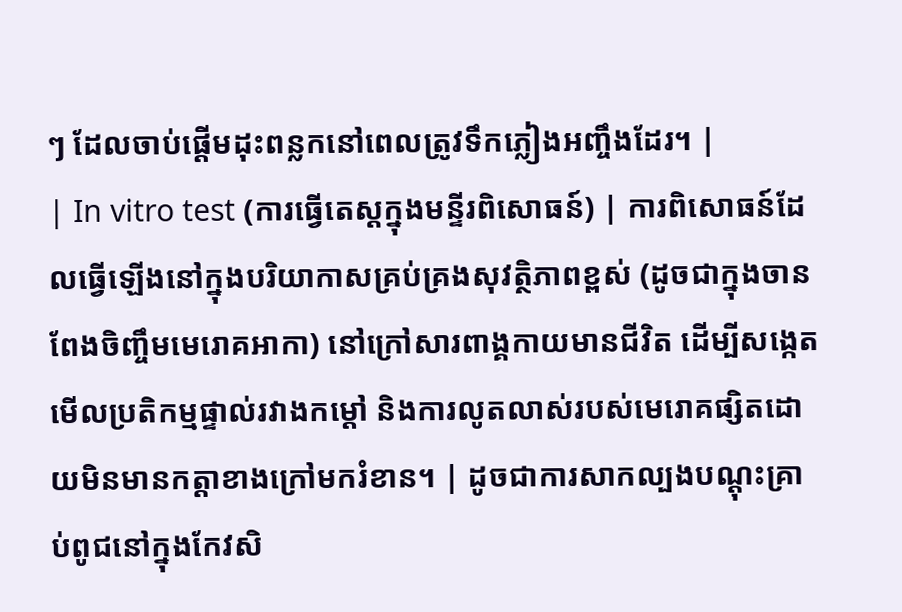ៗ ដែលចាប់ផ្តើមដុះពន្លកនៅពេលត្រូវទឹកភ្លៀងអញ្ចឹងដែរ។ |
| In vitro test (ការធ្វើតេស្តក្នុងមន្ទីរពិសោធន៍) | ការពិសោធន៍ដែលធ្វើឡើងនៅក្នុងបរិយាកាសគ្រប់គ្រងសុវត្ថិភាពខ្ពស់ (ដូចជាក្នុងចានពែងចិញ្ចឹមមេរោគអាកា) នៅក្រៅសារពាង្គកាយមានជីវិត ដើម្បីសង្កេតមើលប្រតិកម្មផ្ទាល់រវាងកម្តៅ និងការលូតលាស់របស់មេរោគផ្សិតដោយមិនមានកត្តាខាងក្រៅមករំខាន។ | ដូចជាការសាកល្បងបណ្តុះគ្រាប់ពូជនៅក្នុងកែវសិ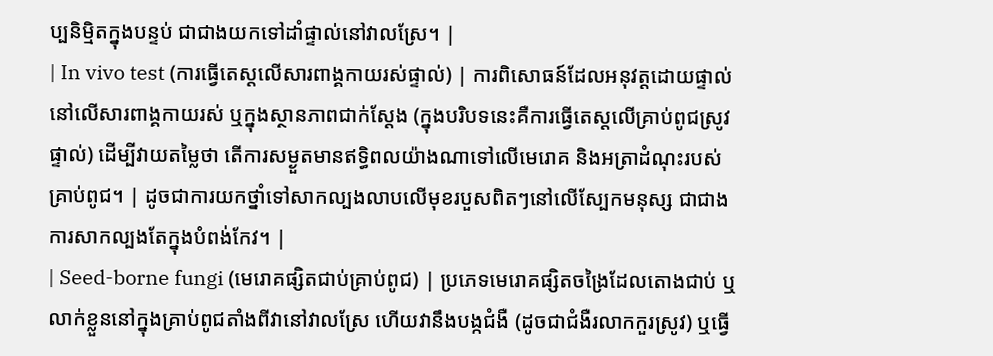ប្បនិម្មិតក្នុងបន្ទប់ ជាជាងយកទៅដាំផ្ទាល់នៅវាលស្រែ។ |
| In vivo test (ការធ្វើតេស្តលើសារពាង្គកាយរស់ផ្ទាល់) | ការពិសោធន៍ដែលអនុវត្តដោយផ្ទាល់នៅលើសារពាង្គកាយរស់ ឬក្នុងស្ថានភាពជាក់ស្តែង (ក្នុងបរិបទនេះគឺការធ្វើតេស្តលើគ្រាប់ពូជស្រូវផ្ទាល់) ដើម្បីវាយតម្លៃថា តើការសម្ងួតមានឥទ្ធិពលយ៉ាងណាទៅលើមេរោគ និងអត្រាដំណុះរបស់គ្រាប់ពូជ។ | ដូចជាការយកថ្នាំទៅសាកល្បងលាបលើមុខរបួសពិតៗនៅលើស្បែកមនុស្ស ជាជាងការសាកល្បងតែក្នុងបំពង់កែវ។ |
| Seed-borne fungi (មេរោគផ្សិតជាប់គ្រាប់ពូជ) | ប្រភេទមេរោគផ្សិតចង្រៃដែលតោងជាប់ ឬលាក់ខ្លួននៅក្នុងគ្រាប់ពូជតាំងពីវានៅវាលស្រែ ហើយវានឹងបង្កជំងឺ (ដូចជាជំងឺរលាកកួរស្រូវ) ឬធ្វើ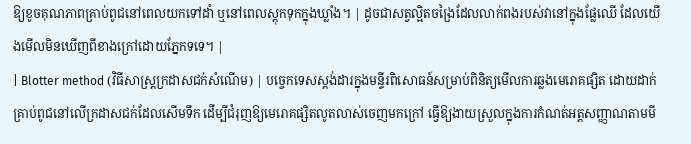ឱ្យខូចគុណភាពគ្រាប់ពូជនៅពេលយកទៅដាំ ឬនៅពេលស្តុកទុកក្នុងឃ្លាំង។ | ដូចជាសត្វល្អិតចង្រៃដែលលាក់ពងរបស់វានៅក្នុងផ្លែឈើ ដែលយើងមើលមិនឃើញពីខាងក្រៅដោយភ្នែកទទេ។ |
| Blotter method (វិធីសាស្ត្រក្រដាសជក់សំណើម) | បច្ចេកទេសស្តង់ដារក្នុងមន្ទីរពិសោធន៍សម្រាប់ពិនិត្យមើលការឆ្លងមេរោគផ្សិត ដោយដាក់គ្រាប់ពូជនៅលើក្រដាសជក់ដែលសើមទឹក ដើម្បីជំរុញឱ្យមេរោគផ្សិតលូតលាស់ចេញមកក្រៅ ធ្វើឱ្យងាយស្រួលក្នុងការកំណត់អត្តសញ្ញាណតាមមី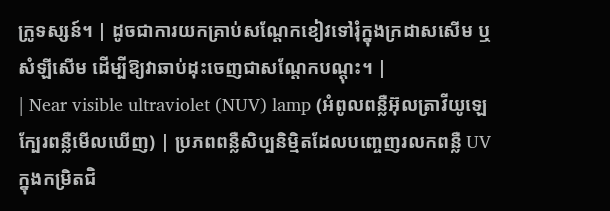ក្រូទស្សន៍។ | ដូចជាការយកគ្រាប់សណ្តែកខៀវទៅរុំក្នុងក្រដាសសើម ឬសំឡីសើម ដើម្បីឱ្យវាឆាប់ដុះចេញជាសណ្តែកបណ្តុះ។ |
| Near visible ultraviolet (NUV) lamp (អំពូលពន្លឺអ៊ុលត្រាវីយូឡេក្បែរពន្លឺមើលឃើញ) | ប្រភពពន្លឺសិប្បនិម្មិតដែលបញ្ចេញរលកពន្លឺ UV ក្នុងកម្រិតជិ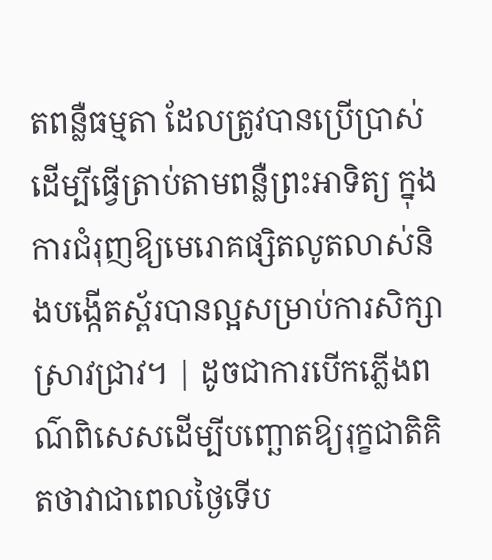តពន្លឺធម្មតា ដែលត្រូវបានប្រើប្រាស់ដើម្បីធ្វើត្រាប់តាមពន្លឺព្រះអាទិត្យ ក្នុងការជំរុញឱ្យមេរោគផ្សិតលូតលាស់និងបង្កើតស្ព័របានល្អសម្រាប់ការសិក្សាស្រាវជ្រាវ។ | ដូចជាការបើកភ្លើងពណ៌ពិសេសដើម្បីបញ្ឆោតឱ្យរុក្ខជាតិគិតថាវាជាពេលថ្ងៃទើប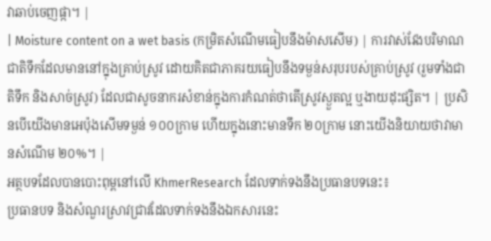វាឆាប់ចេញផ្កា។ |
| Moisture content on a wet basis (កម្រិតសំណើមធៀបនឹងម៉ាសសើម) | ការវាស់វែងបរិមាណជាតិទឹកដែលមាននៅក្នុងគ្រាប់ស្រូវ ដោយគិតជាភាគរយធៀបនឹងទម្ងន់សរុបរបស់គ្រាប់ស្រូវ (រួមទាំងជាតិទឹក និងសាច់ស្រូវ) ដែលជាសូចនាករសំខាន់ក្នុងការកំណត់ថាតើស្រូវស្ងួតល្អ ឬងាយដុះផ្សិត។ | ប្រសិនបើយើងមានអេប៉ុងសើមទម្ងន់ ១០០ក្រាម ហើយក្នុងនោះមានទឹក ២០ក្រាម នោះយើងនិយាយថាវាមានសំណើម ២០%។ |
អត្ថបទដែលបានបោះពុម្ពនៅលើ KhmerResearch ដែលទាក់ទងនឹងប្រធានបទនេះ៖
ប្រធានបទ និងសំណួរស្រាវជ្រាវដែលទាក់ទងនឹងឯកសារនេះ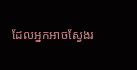ដែលអ្នកអាចស្វែងរ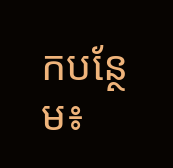កបន្ថែម៖